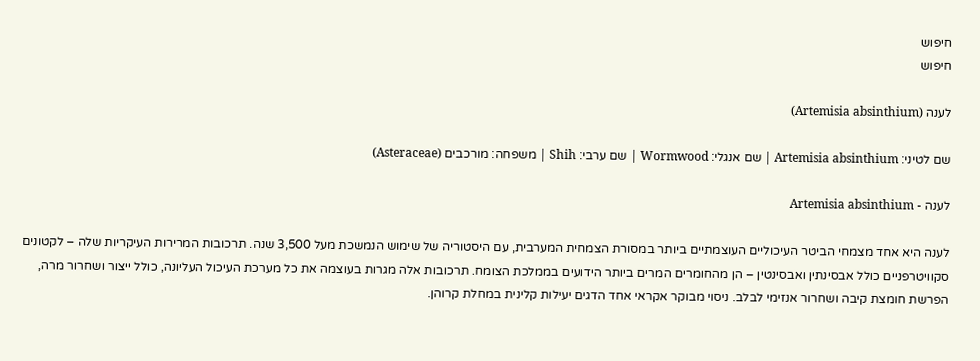חיפוש
חיפוש

לענה (Artemisia absinthium)

שם לטיני: Artemisia absinthium | שם אנגלי: Wormwood | שם ערבי: Shih | משפחה: מורכבים (Asteraceae)

לענה - Artemisia absinthium

לענה היא אחד מצמחי הביטר העיכוליים העוצמתיים ביותר במסורת הצמחית המערבית, עם היסטוריה של שימוש הנמשכת מעל 3,500 שנה. תרכובות המרירות העיקריות שלה – לקטונים סקוויטרפניים כולל אבסינתין ואבסינטין – הן מהחומרים המרים ביותר הידועים בממלכת הצומח. תרכובות אלה מגרות בעוצמה את כל מערכת העיכול העליונה, כולל ייצור ושחרור מרה, הפרשת חומצת קיבה ושחרור אנזימי לבלב. ניסוי מבוקר אקראי אחד הדגים יעילות קלינית במחלת קרוהן.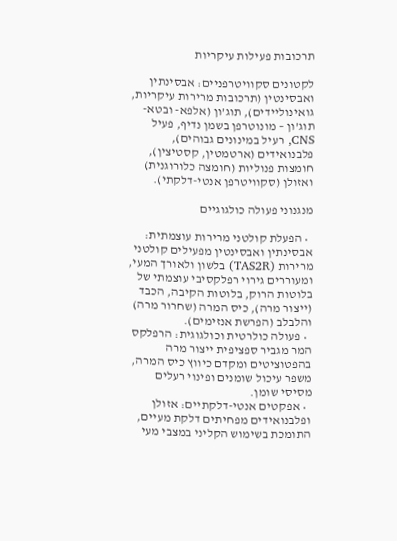תרכובות פעילות עיקריות

לקטונים סקוויטרפניים: אבסינתין ואבסינטין (תרכובות מרירות עיקריות, גואינוליידים), תוג’ון (אלפא- ובטא-תוג’ון – מונוטרפן בשמן נדיף, פעיל CNS, רעיל במינונים גבוהים), פלבנואידים (ארטמטין, קסטיצין), חומצות פנוליות (חומצה כלורוגנית) ואזולן (סקוויטרפן אנטי-דלקתי).

מנגנוני פעולה כולגוגיים

  • הפעלת קולטני מרירות עוצמתית: אבסינתין ואבסינטין מפעילים קולטני מרירות (TAS2R) בלשון ולאורך המעי, ומעוררים גירוי רפלקסיבי עוצמתי של בלוטות הרוק, בלוטות הקיבה, הכבד (ייצור מרה), כיס המרה (שחרור מרה) והלבלב (הפרשת אנזימים).
  • פעולה כולרטית וכולגוגית: הרפלקס המר מגביר ספציפית ייצור מרה בהפטוציטים ומקדם כיווץ כיס המרה, משפר עיכול שומנים ופינוי רעלים מסיסי שומן.
  • אפקטים אנטי-דלקתיים: אזולן ופלבנואידים מפחיתים דלקת מעיים, התומכת בשימוש הקליני במצבי מעי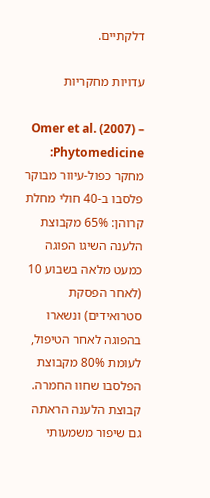דלקתיים.

עדויות מחקריות

Omer et al. (2007) – Phytomedicine: מחקר כפול-עיוור מבוקר פלסבו ב-40 חולי מחלת קרוהן: 65% מקבוצת הלענה השיגו הפוגה כמעט מלאה בשבוע 10 (לאחר הפסקת סטרואידים) ונשארו בהפוגה לאחר הטיפול, לעומת 80% מקבוצת הפלסבו שחוו החמרה. קבוצת הלענה הראתה גם שיפור משמעותי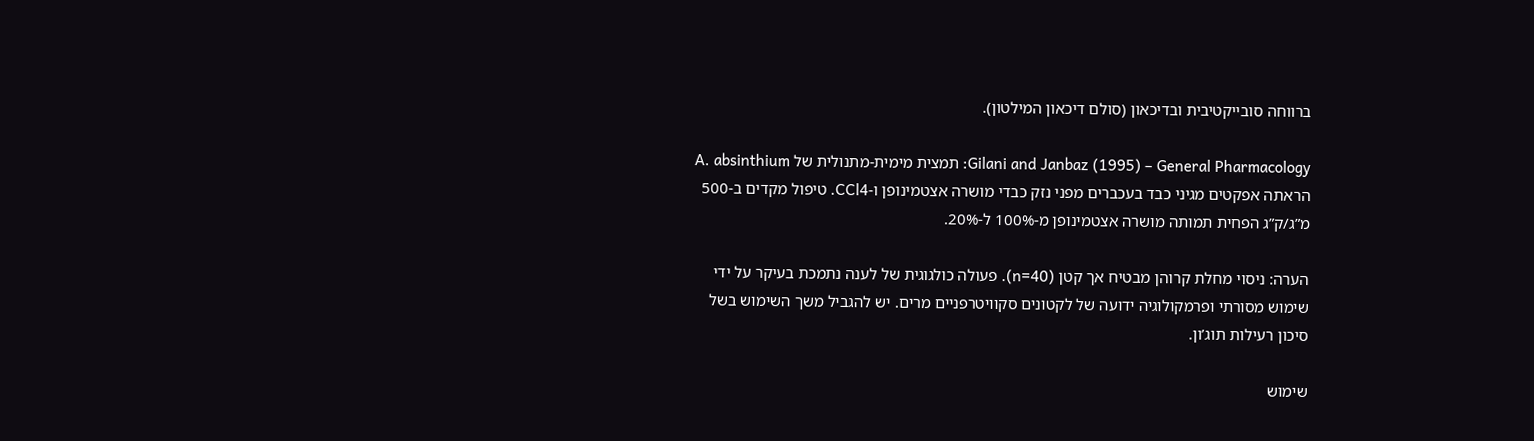ברווחה סובייקטיבית ובדיכאון (סולם דיכאון המילטון).

Gilani and Janbaz (1995) – General Pharmacology: תמצית מימית-מתנולית של A. absinthium הראתה אפקטים מגיני כבד בעכברים מפני נזק כבדי מושרה אצטמינופן ו-CCl4. טיפול מקדים ב-500 מ”ג/ק”ג הפחית תמותה מושרה אצטמינופן מ-100% ל-20%.

הערה: ניסוי מחלת קרוהן מבטיח אך קטן (n=40). פעולה כולגוגית של לענה נתמכת בעיקר על ידי שימוש מסורתי ופרמקולוגיה ידועה של לקטונים סקוויטרפניים מרים. יש להגביל משך השימוש בשל סיכון רעילות תוג’ון.

שימוש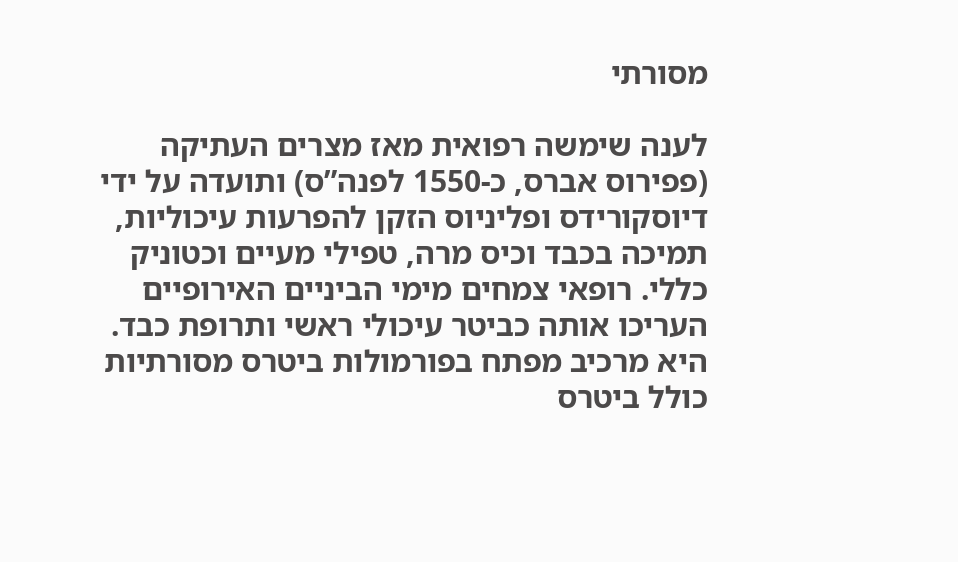מסורתי

לענה שימשה רפואית מאז מצרים העתיקה (פפירוס אברס, כ-1550 לפנה”ס) ותועדה על ידי דיוסקורידס ופליניוס הזקן להפרעות עיכוליות, תמיכה בכבד וכיס מרה, טפילי מעיים וכטוניק כללי. רופאי צמחים מימי הביניים האירופיים העריכו אותה כביטר עיכולי ראשי ותרופת כבד. היא מרכיב מפתח בפורמולות ביטרס מסורתיות כולל ביטרס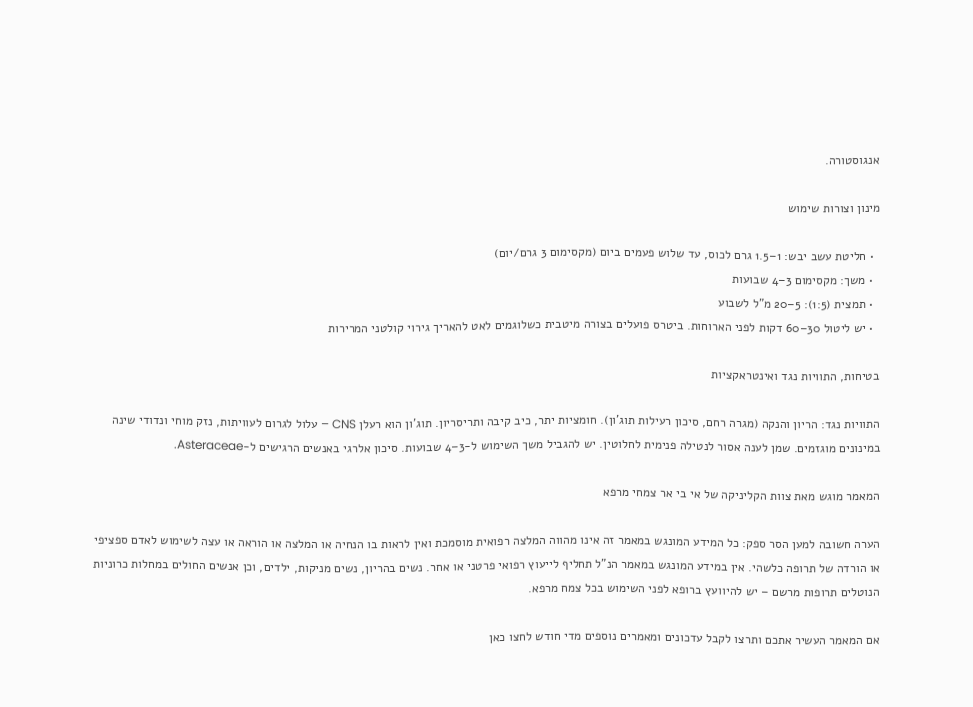אנגוסטורה.

מינון וצורות שימוש

  • חליטת עשב יבש: 1–1.5 גרם לכוס, עד שלוש פעמים ביום (מקסימום 3 גרם/יום)
  • משך: מקסימום 3–4 שבועות
  • תמצית (1:5): 5–20 מ”ל לשבוע
  • יש ליטול 30–60 דקות לפני הארוחות. ביטרס פועלים בצורה מיטבית כשלוגמים לאט להאריך גירוי קולטני המרירות

בטיחות, התוויות נגד ואינטראקציות

התוויות נגד: הריון והנקה (מגרה רחם, סיכון רעילות תוג’ון). חומציות יתר, כיב קיבה ותריסריון. תוג’ון הוא רעלן CNS – עלול לגרום לעוויתות, נזק מוחי ונדודי שינה במינונים מוגזמים. שמן לענה אסור לנטילה פנימית לחלוטין. יש להגביל משך השימוש ל-3–4 שבועות. סיכון אלרגי באנשים הרגישים ל-Asteraceae.

המאמר מוגש מאת צוות הקליניקה של אי בי אר צמחי מרפא

הערה חשובה למען הסר ספק: כל המידע המונגש במאמר זה אינו מהווה המלצה רפואית מוסמכת ואין לראות בו הנחיה או המלצה או הוראה או עצה לשימוש לאדם ספציפי או הורדה של תרופה כלשהי. אין במידע המונגש במאמר הנ”ל תחליף לייעוץ רפואי פרטני או אחר. נשים בהריון, נשים מניקות, ילדים, וכן אנשים החולים במחלות כרוניות הנוטלים תרופות מרשם – יש להיוועץ ברופא לפני השימוש בכל צמח מרפא.

אם המאמר העשיר אתכם ותרצו לקבל עדכונים ומאמרים נוספים מדי חודש לחצו כאן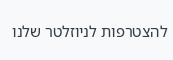להצטרפות לניוזלטר שלנו